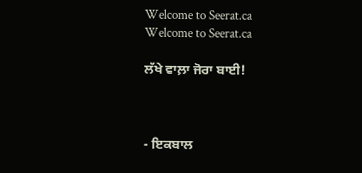Welcome to Seerat.ca
Welcome to Seerat.ca

ਲੱਖੇ ਵਾਲ਼ਾ ਜੋਰਾ ਬਾਈ!



- ਇਕਬਾਲ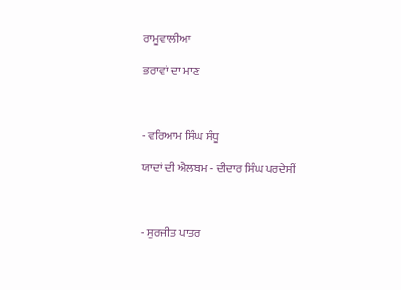ਰਾਮੂਵਾਲੀਆ

ਭਰਾਵਾਂ ਦਾ ਮਾਣ



- ਵਰਿਆਮ ਸਿੰਘ ਸੰਧੂ

ਯਾਦਾਂ ਦੀ ਐਲਬਮ - ਦੀਦਾਰ ਸਿੰਘ ਪਰਦੇਸੀਂ



- ਸੁਰਜੀਤ ਪਾਤਰ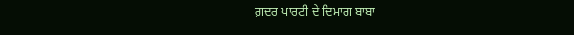ਗ਼ਦਰ ਪਾਰਟੀ ਦੇ ਦਿਮਾਗ ਬਾਬਾ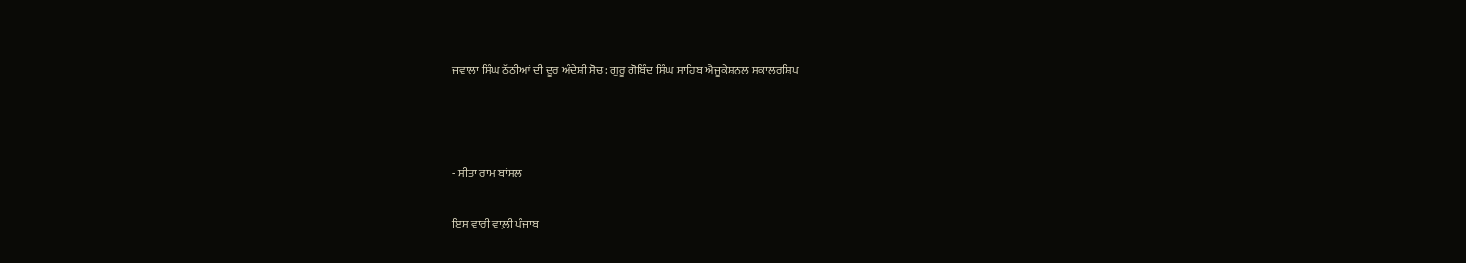ਜਵਾਲਾ ਸਿੰਘ ਠੱਠੀਆਂ ਦੀ ਦੂਰ ਅੰਦੇਸ਼ੀ ਸੋਚ: ਗੁਰੂ ਗੋਬਿੰਦ ਸਿੰਘ ਸਾਹਿਬ ਐਜੂਕੇਸ਼ਨਲ ਸਕਾਲਰਸ਼ਿਪ



- ਸੀਤਾ ਰਾਮ ਬਾਂਸਲ

ਇਸ ਵਾਰੀ ਵਾਲ਼ੀ ਪੰਜਾਬ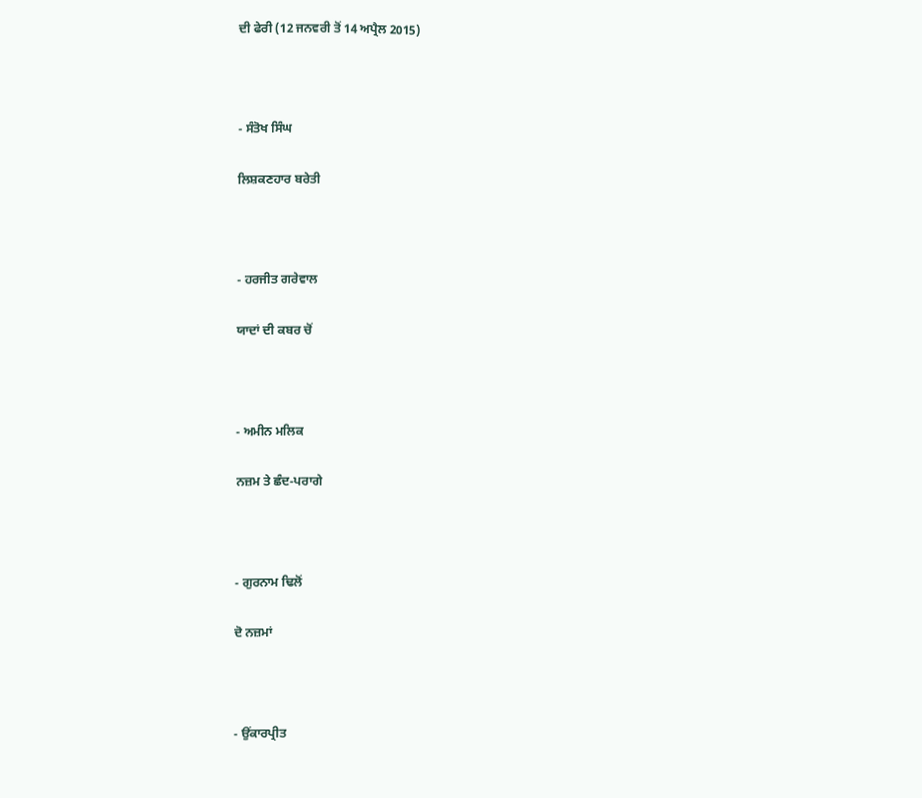ਦੀ ਫੇਰੀ (12 ਜਨਵਰੀ ਤੋਂ 14 ਅਪ੍ਰੈਲ 2015)



- ਸੰਤੋਖ ਸਿੰਘ

ਲਿਸ਼ਕਣਹਾਰ ਬਰੇਤੀ



- ਹਰਜੀਤ ਗਰੇਵਾਲ

ਯਾਦਾਂ ਦੀ ਕਬਰ ਚੋਂ



- ਅਮੀਨ ਮਲਿਕ

ਨਜ਼ਮ ਤੇ ਛੰਦ-ਪਰਾਗੇ



- ਗੁਰਨਾਮ ਢਿਲੋਂ

ਦੋ ਨਜ਼ਮਾਂ



- ਉਂਕਾਰਪ੍ਰੀਤ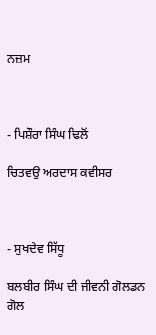ਨਜ਼ਮ



- ਪਿਸ਼ੌਰਾ ਸਿੰਘ ਢਿਲੋਂ

ਚਿਤਵਉ ਅਰਦਾਸ ਕਵੀਸਰ



- ਸੁਖਦੇਵ ਸਿੱਧੂ

ਬਲਬੀਰ ਸਿੰਘ ਦੀ ਜੀਵਨੀ ਗੋਲਡਨ ਗੋਲ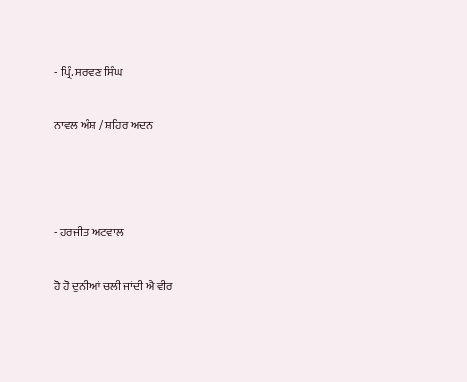- ਪ੍ਰਿੰ. ਸਰਵਣ ਸਿੰਘ

ਨਾਵਲ ਅੰਸ਼ / ਸ਼ਹਿਰ ਅਦਨ



- ਹਰਜੀਤ ਅਟਵਾਲ

ਹੋ ਹੋ ਦੁਨੀਆਂ ਚਲੀ ਜਾਂਦੀ ਐ ਵੀਰ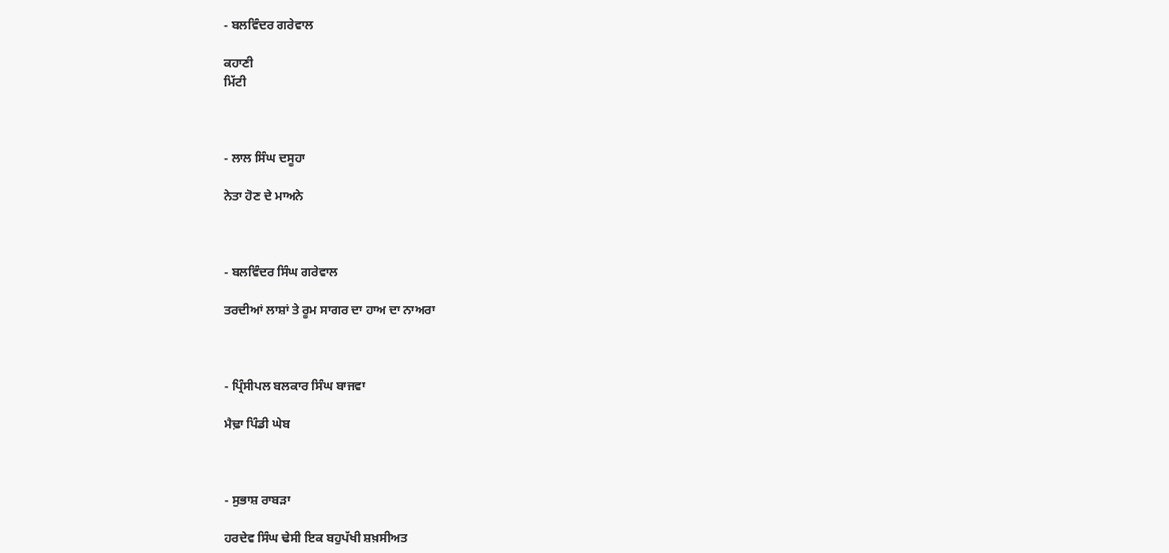- ਬਲਵਿੰਦਰ ਗਰੇਵਾਲ

ਕਹਾਣੀ
ਮਿੱਟੀ



- ਲਾਲ ਸਿੰਘ ਦਸੂਹਾ

ਨੇਤਾ ਹੋਣ ਦੇ ਮਾਅਨੇ



- ਬਲਵਿੰਦਰ ਸਿੰਘ ਗਰੇਵਾਲ

ਤਰਦੀਆਂ ਲਾਸ਼ਾਂ ਤੇ ਰੂਮ ਸਾਗਰ ਦਾ ਹਾਅ ਦਾ ਨਾਅਰਾ



- ਪ੍ਰਿੰਸੀਪਲ ਬਲਕਾਰ ਸਿੰਘ ਬਾਜਵਾ

ਮੈਢ਼ਾ ਪਿੰਡੀ ਘੇਬ



- ਸੁਭਾਸ਼ ਰਾਬੜਾ

ਹਰਦੇਵ ਸਿੰਘ ਢੇਸੀ ਇਕ ਬਹੁਪੱਖੀ ਸ਼ਖ਼ਸੀਅਤ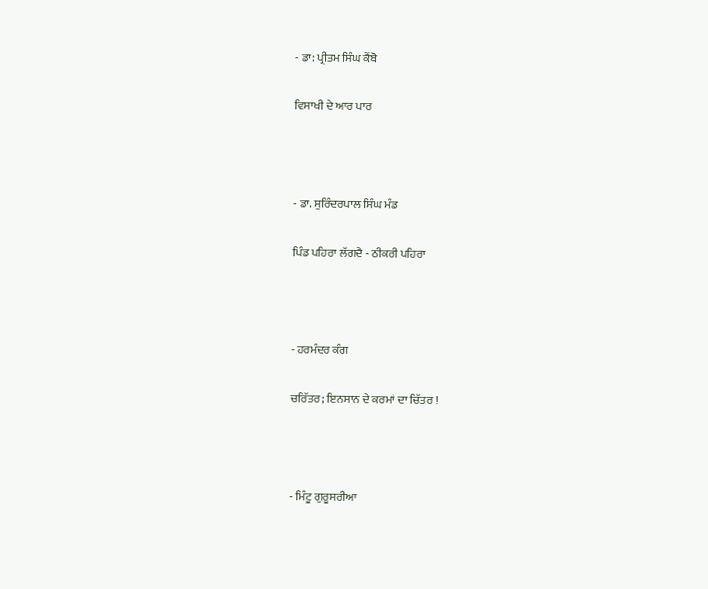- ਡਾ: ਪ੍ਰੀਤਮ ਸਿੰਘ ਕੈਂਬੋ

ਵਿਸਾਖੀ ਦੇ ਆਰ ਪਾਰ



- ਡਾ. ਸੁਰਿੰਦਰਪਾਲ ਸਿੰਘ ਮੰਡ

ਪਿੰਡ ਪਹਿਰਾ ਲੱਗਦੈ - ਠੀਕਰੀ ਪਹਿਰਾ



- ਹਰਮੰਦਰ ਕੰਗ

ਚਰਿੱਤਰ; ਇਨਸਾਨ ਦੇ ਕਰਮਾਂ ਦਾ ਚਿੱਤਰ !



- ਮਿੰਟੂ ਗੁਰੂਸਰੀਆ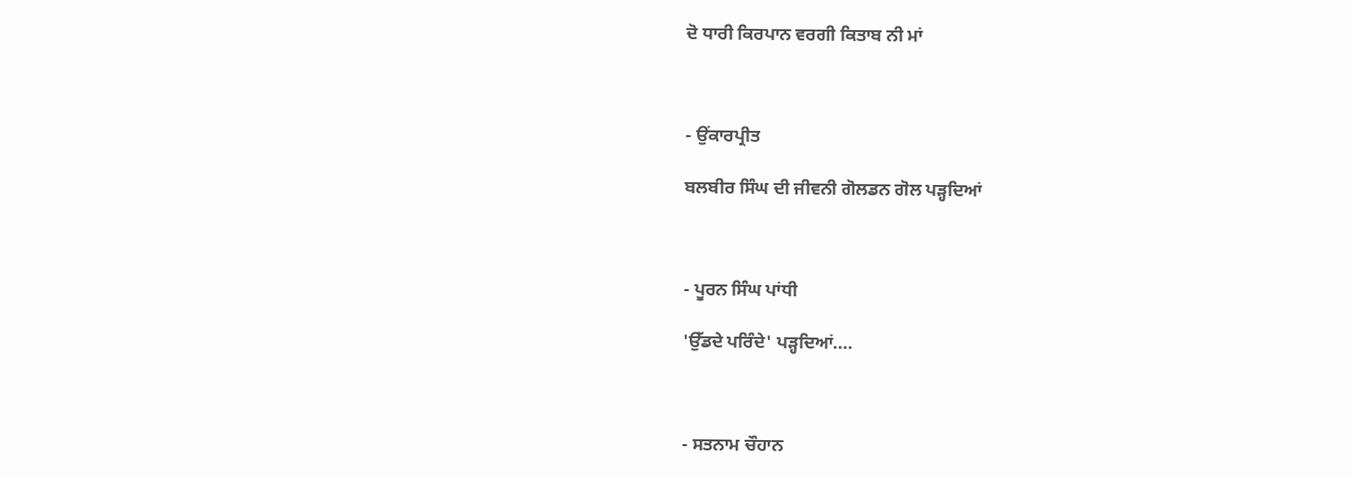ਦੋ ਧਾਰੀ ਕਿਰਪਾਨ ਵਰਗੀ ਕਿਤਾਬ ਨੀ ਮਾਂ



- ਉਂਕਾਰਪ੍ਰੀਤ

ਬਲਬੀਰ ਸਿੰਘ ਦੀ ਜੀਵਨੀ ਗੋਲਡਨ ਗੋਲ ਪੜ੍ਹਦਿਆਂ



- ਪੂਰਨ ਸਿੰਘ ਪਾਂਧੀ

'ਉੱਡਦੇ ਪਰਿੰਦੇ' ਪੜ੍ਹਦਿਆਂ....



- ਸਤਨਾਮ ਚੌਹਾਨ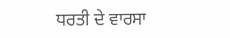ਧਰਤੀ ਦੇ ਵਾਰਸਾ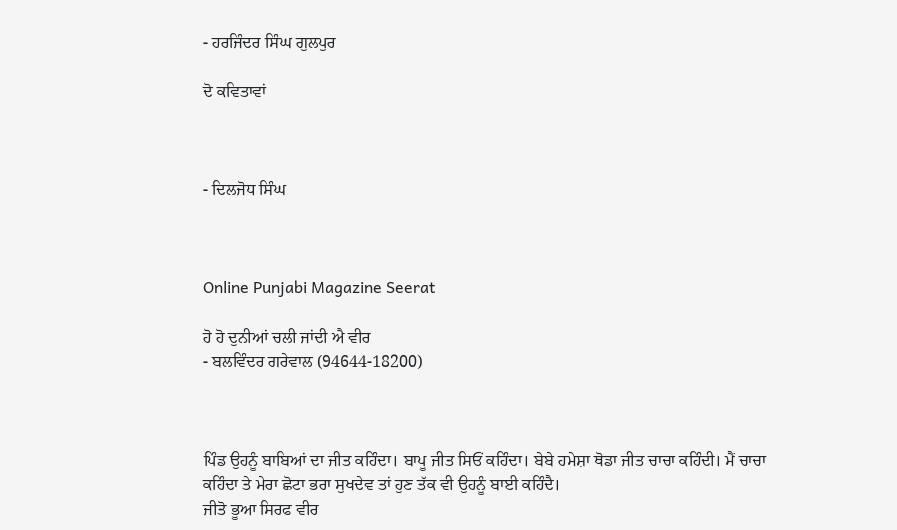- ਹਰਜਿੰਦਰ ਸਿੰਘ ਗੁਲਪੁਰ

ਦੋ ਕਵਿਤਾਵਾਂ



- ਦਿਲਜੋਧ ਸਿੰਘ



Online Punjabi Magazine Seerat

ਹੋ ਹੋ ਦੁਨੀਆਂ ਚਲੀ ਜਾਂਦੀ ਐ ਵੀਰ
- ਬਲਵਿੰਦਰ ਗਰੇਵਾਲ (94644-18200)



ਪਿੰਡ ਉਹਨੂੰ ਬਾਬਿਆਂ ਦਾ ਜੀਤ ਕਹਿੰਦਾ। ਬਾਪੂ ਜੀਤ ਸਿਓਂ ਕਹਿੰਦਾ। ਬੇਬੇ ਹਮੇਸ਼ਾ ਥੋਡਾ ਜੀਤ ਚਾਚਾ ਕਹਿੰਦੀ। ਮੈਂ ਚਾਚਾ ਕਹਿੰਦਾ ਤੇ ਮੇਰਾ ਛੋਟਾ ਭਰਾ ਸੁਖਦੇਵ ਤਾਂ ਹੁਣ ਤੱਕ ਵੀ ਉਹਨੂੰ ਬਾਈ ਕਹਿੰਦੈ।
ਜੀਤੋ ਭੂਆ ਸਿਰਫ ਵੀਰ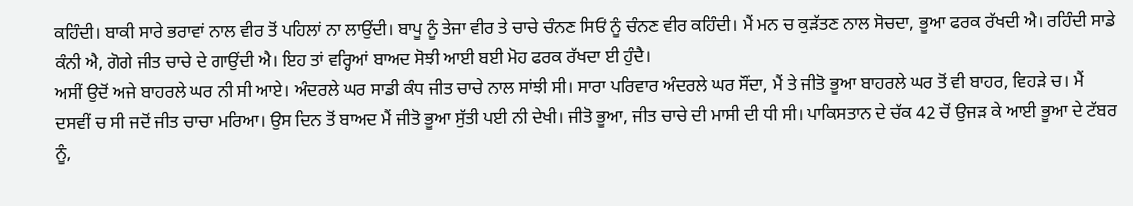ਕਹਿੰਦੀ। ਬਾਕੀ ਸਾਰੇ ਭਰਾਵਾਂ ਨਾਲ ਵੀਰ ਤੋਂ ਪਹਿਲਾਂ ਨਾ ਲਾਉਂਦੀ। ਬਾਪੂ ਨੂੰ ਤੇਜਾ ਵੀਰ ਤੇ ਚਾਚੇ ਚੰਨਣ ਸਿਓਂ ਨੂੰ ਚੰਨਣ ਵੀਰ ਕਹਿੰਦੀ। ਮੈਂ ਮਨ ਚ ਕੁੜੱਤਣ ਨਾਲ ਸੋਚਦਾ, ਭੂਆ ਫਰਕ ਰੱਖਦੀ ਐ। ਰਹਿੰਦੀ ਸਾਡੇ ਕੰਨੀ ਐ, ਗੋਗੇ ਜੀਤ ਚਾਚੇ ਦੇ ਗਾਉਂਦੀ ਐ। ਇਹ ਤਾਂ ਵਰ੍ਹਿਆਂ ਬਾਅਦ ਸੋਝੀ ਆਈ ਬਈ ਮੋਹ ਫਰਕ ਰੱਖਦਾ ਈ ਹੁੰਦੈ।
ਅਸੀਂ ਉਦੋਂ ਅਜੇ ਬਾਹਰਲੇ ਘਰ ਨੀ ਸੀ ਆਏ। ਅੰਦਰਲੇ ਘਰ ਸਾਡੀ ਕੰਧ ਜੀਤ ਚਾਚੇ ਨਾਲ ਸਾਂਝੀ ਸੀ। ਸਾਰਾ ਪਰਿਵਾਰ ਅੰਦਰਲੇ ਘਰ ਸੌਂਦਾ, ਮੈਂ ਤੇ ਜੀਤੋ ਭੂਆ ਬਾਹਰਲੇ ਘਰ ਤੋਂ ਵੀ ਬਾਹਰ, ਵਿਹੜੇ ਚ। ਮੈਂ ਦਸਵੀਂ ਚ ਸੀ ਜਦੋਂ ਜੀਤ ਚਾਚਾ ਮਰਿਆ। ਉਸ ਦਿਨ ਤੋਂ ਬਾਅਦ ਮੈਂ ਜੀਤੋ ਭੂਆ ਸੁੱਤੀ ਪਈ ਨੀ ਦੇਖੀ। ਜੀਤੋ ਭੂਆ, ਜੀਤ ਚਾਚੇ ਦੀ ਮਾਸੀ ਦੀ ਧੀ ਸੀ। ਪਾਕਿਸਤਾਨ ਦੇ ਚੱਕ 42 ਚੋਂ ਉਜੜ ਕੇ ਆਈ ਭੂਆ ਦੇ ਟੱਬਰ ਨੂੰ,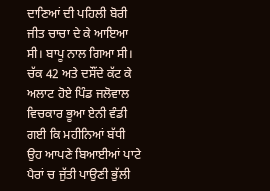ਦਾਣਿਆਂ ਦੀ ਪਹਿਲੀ ਬੋਰੀ ਜੀਤ ਚਾਚਾ ਦੇ ਕੇ ਆਇਆ ਸੀ। ਬਾਪੂ ਨਾਲ ਗਿਆ ਸੀ। ਚੱਕ 42 ਅਤੇ ਦਸੌਂਦੇ ਕੱਟ ਕੇ ਅਲਾਟ ਹੋਏ ਪਿੰਡ ਜਲੋਵਾਲ ਵਿਚਕਾਰ ਭੂਆ ਏਨੀ ਵੰਡੀ ਗਈ ਕਿ ਮਹੀਨਿਆਂ ਬੱਧੀ ਉਹ ਆਪਣੇ ਬਿਆਈਆਂ ਪਾਟੇ ਪੈਰਾਂ ਚ ਜੁੱਤੀ ਪਾਉਣੀ ਭੁੱਲੀ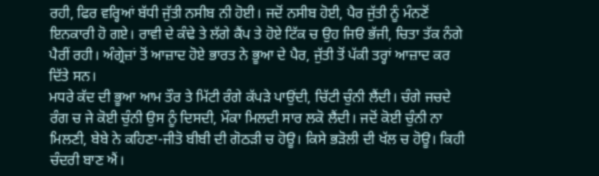ਰਹੀ, ਫਿਰ ਵਰ੍ਹਿਆਂ ਬੱਧੀ ਜੁੱਤੀ ਨਸੀਬ ਨੀ ਹੋਈ। ਜਦੋਂ ਨਸੀਬ ਹੋਈ, ਪੈਰ ਜੁੱਤੀ ਨੂੰ ਮੰਨਣੋਂ ਇਨਕਾਰੀ ਹੋ ਗਏ। ਰਾਵੀ ਦੇ ਕੰਢੇ ਤੇ ਲੱਗੇ ਕੈਂਪ ਤੇ ਹੋਏ ਟਿੱਕ ਚ ਉਹ ਜਿੳ ਭੱਜੀ, ਚਿਤਾ ਤੱਕ ਨੰਗੇ ਪੈਰੀਂ ਰਹੀ। ਅੰਗ੍ਰੇਜ਼ਾਂ ਤੋਂ ਆਜ਼ਾਦ ਹੋਏ ਭਾਰਤ ਨੇ ਭੂਆ ਦੇ ਪੈਰ, ਜੁੱਤੀ ਤੋਂ ਪੱਕੀ ਤਰ੍ਹਾਂ ਆਜ਼ਾਦ ਕਰ ਦਿੱਤੇ ਸਨ।
ਮਧਰੇ ਕੱਦ ਦੀ ਭੂਆ ਆਮ ਤੌਰ ਤੇ ਮਿੱਟੀ ਰੰਗੇ ਕੱਪੜੇ ਪਾਉਂਦੀ, ਚਿੱਟੀ ਚੁੰਨੀ ਲੈਂਦੀ। ਚੰਗੇ ਜਚਦੇ ਰੰਗ ਚ ਜੇ ਕੋਈ ਚੁੰਨੀ ਉਸ ਨੂੰ ਦਿਸਦੀ, ਮੌਕਾ ਮਿਲਦੀ ਸਾਰ ਲਕੋ ਲੈਂਦੀ। ਜਦੋਂ ਕੋਈ ਚੁੰਨੀ ਨਾ ਮਿਲਣੀ, ਬੇਬੇ ਨੇ ਕਹਿਣਾ-ਜੀਤੋ ਬੀਬੀ ਦੀ ਗੋਠੜੀ ਚ ਹੋਊ। ਕਿਸੇ ਭੜੋਲੀ ਦੀ ਖੱਲ ਚ ਹੋਊ। ਕਿਹੀ ਚੰਦਰੀ ਬਾਣ ਐਂ।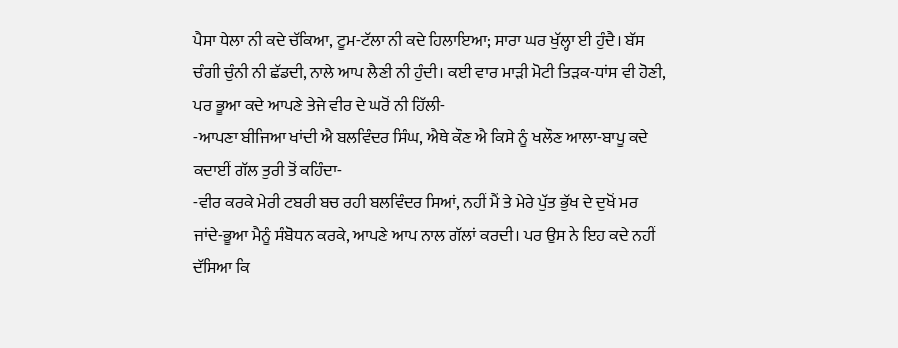ਪੈਸਾ ਧੇਲਾ ਨੀ ਕਦੇ ਚੱਕਿਆ, ਟੂਮ-ਟੱਲਾ ਨੀ ਕਦੇ ਹਿਲਾਇਆ; ਸਾਰਾ ਘਰ ਖੁੱਲ੍ਹਾ ਈ ਹੁੰਦੈ। ਬੱਸ ਚੰਗੀ ਚੁੰਨੀ ਨੀ ਛੱਡਦੀ, ਨਾਲੇ ਆਪ ਲੈਣੀ ਨੀ ਹੁੰਦੀ। ਕਈ ਵਾਰ ਮਾੜੀ ਮੋਟੀ ਤਿੜਕ-ਧਾਂਸ ਵੀ ਹੋਣੀ, ਪਰ ਭੂਆ ਕਦੇ ਆਪਣੇ ਤੇਜੇ ਵੀਰ ਦੇ ਘਰੋਂ ਨੀ ਹਿੱਲੀ-
-ਆਪਣਾ ਬੀਜਿਆ ਖਾਂਦੀ ਐ ਬਲਵਿੰਦਰ ਸਿੰਘ, ਐਥੇ ਕੌਣ ਐ ਕਿਸੇ ਨੂੰ ਖਲੌਣ ਆਲਾ-ਬਾਪੂ ਕਦੇ ਕਦਾਈਂ ਗੱਲ ਤੁਰੀ ਤੋਂ ਕਹਿੰਦਾ-
-ਵੀਰ ਕਰਕੇ ਮੇਰੀ ਟਬਰੀ ਬਚ ਰਹੀ ਬਲਵਿੰਦਰ ਸਿਆਂ, ਨਹੀਂ ਮੈਂ ਤੇ ਮੇਰੇ ਪੁੱਤ ਭੁੱਖ ਦੇ ਦੁਖੋਂ ਮਰ ਜਾਂਦੇ-ਭੂਆ ਮੈਨੂੰ ਸੰਬੋਧਨ ਕਰਕੇ, ਆਪਣੇ ਆਪ ਨਾਲ ਗੱਲਾਂ ਕਰਦੀ। ਪਰ ਉਸ ਨੇ ਇਹ ਕਦੇ ਨਹੀਂ ਦੱਸਿਆ ਕਿ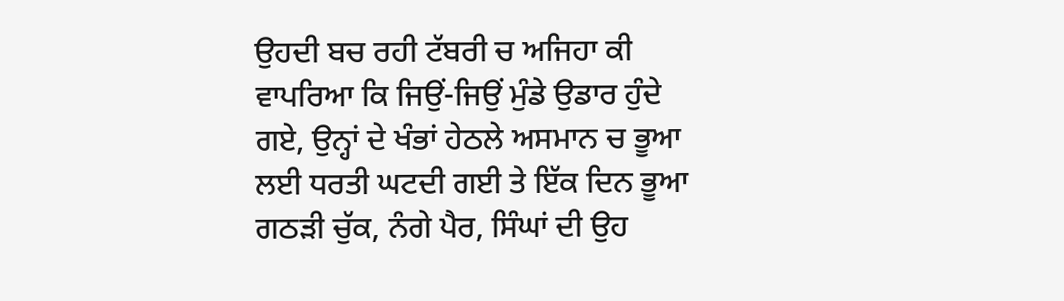ਉਹਦੀ ਬਚ ਰਹੀ ਟੱਬਰੀ ਚ ਅਜਿਹਾ ਕੀ ਵਾਪਰਿਆ ਕਿ ਜਿਉਂ-ਜਿਉਂ ਮੁੰਡੇ ਉਡਾਰ ਹੁੰਦੇ ਗਏ, ਉਨ੍ਹਾਂ ਦੇ ਖੰਭਾਂ ਹੇਠਲੇ ਅਸਮਾਨ ਚ ਭੂਆ ਲਈ ਧਰਤੀ ਘਟਦੀ ਗਈ ਤੇ ਇੱਕ ਦਿਨ ਭੂਆ ਗਠੜੀ ਚੁੱਕ, ਨੰਗੇ ਪੈਰ, ਸਿੰਘਾਂ ਦੀ ਉਹ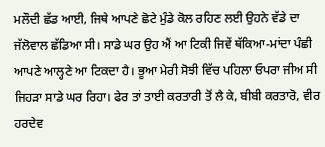ਮਲੌਦੀ ਛੱਡ ਆਈ, ਜਿਥੇ ਆਪਣੇ ਛੋਟੇ ਮੁੰਡੇ ਕੋਲ ਰਹਿਣ ਲਈ ਉਹਨੇ ਵੱਡੇ ਦਾ ਜੱਲੋਵਾਲ ਛੱਡਿਆ ਸੀ। ਸਾਡੇ ਘਰ ਉਹ ਐਂ ਆ ਟਿਕੀ ਜਿਵੇਂ ਥੱਕਿਆ-ਮਾਂਦਾ ਪੰਛੀ ਆਪਣੇ ਆਲ੍ਹਣੇ ਆ ਟਿਕਦਾ ਹੈ। ਭੂਆ ਮੇਰੀ ਸੋਝੀ ਵਿੱਚ ਪਹਿਲਾ ਓਪਰਾ ਜੀਅ ਸੀ ਜਿਹੜਾ ਸਾਡੇ ਘਰ ਰਿਹਾ। ਫੇਰ ਤਾਂ ਤਾਈ ਕਰਤਾਰੀ ਤੋਂ ਲੈ ਕੇ, ਬੀਬੀ ਕਰਤਾਰੋ, ਵੀਰ ਹਰਦੇਵ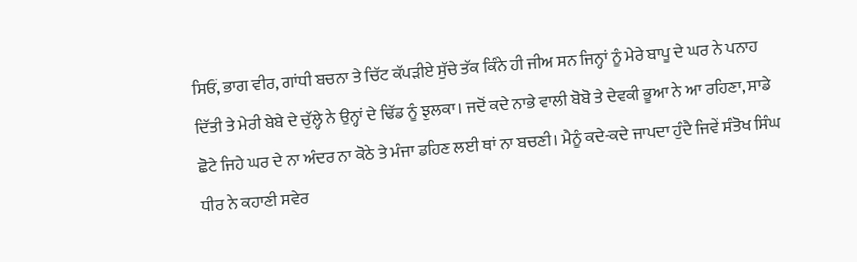ਸਿਓਂ, ਭਾਗ ਵੀਰ, ਗਾਂਧੀ ਬਚਨਾ ਤੇ ਚਿੱਟ ਕੱਪੜੀਏ ਸੁੱਚੇ ਤੱਕ ਕਿੰਨੇ ਹੀ ਜੀਅ ਸਨ ਜਿਨ੍ਹਾਂ ਨੂੰ ਮੇਰੇ ਬਾਪੂ ਦੇ ਘਰ ਨੇ ਪਨਾਹ ਦਿੱਤੀ ਤੇ ਮੇਰੀ ਬੇਬੇ ਦੇ ਚੁੱਲ੍ਹੇ ਨੇ ਉਨ੍ਹਾਂ ਦੇ ਢਿੱਡ ਨੂੰ ਝੁਲਕਾ। ਜਦੋਂ ਕਦੇ ਨਾਭੇ ਵਾਲੀ ਬੋਬੋ ਤੇ ਦੇਵਕੀ ਭੂਆ ਨੇ ਆ ਰਹਿਣਾ, ਸਾਡੇ ਛੋਟੇ ਜਿਹੇ ਘਰ ਦੇ ਨਾ ਅੰਦਰ ਨਾ ਕੋਠੇ ਤੇ ਮੰਜਾ ਡਹਿਣ ਲਈ ਥਾਂ ਨਾ ਬਚਣੀ। ਮੈਨੂੰ ਕਦੇ-ਕਦੇ ਜਾਪਦਾ ਹੁੰਦੈ ਜਿਵੇਂ ਸੰਤੋਖ ਸਿੰਘ ਧੀਰ ਨੇ ਕਹਾਣੀ ਸਵੇਰ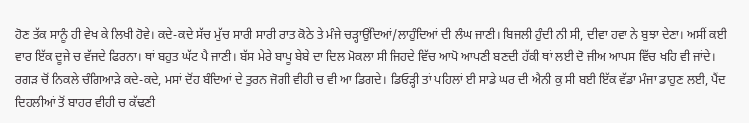ਹੋਣ ਤੱਕ ਸਾਨੂੰ ਹੀ ਵੇਖ ਕੇ ਲਿਖੀ ਹੋਵੇ। ਕਦੇ-ਕਦੇ ਸੱਚ ਮੁੱਚ ਸਾਰੀ ਸਾਰੀ ਰਾਤ ਕੋਠੇ ਤੇ ਮੰਜੇ ਚੜ੍ਹਾਉਂਦਿਆਂ/ਲਾਹੁੰਦਿਆਂ ਦੀ ਲੰਘ ਜਾਣੀ। ਬਿਜਲੀ ਹੁੰਦੀ ਨੀ ਸੀ, ਦੀਵਾ ਹਵਾ ਨੇ ਬੁਝਾ ਦੇਣਾ। ਅਸੀਂ ਕਈ ਵਾਰ ਇੱਕ ਦੂਜੇ ਚ ਵੱਜਦੇ ਫਿਰਨਾ। ਥਾਂ ਬਹੁਤ ਘੱਟ ਪੈ ਜਾਣੀ। ਬੱਸ ਮੇਰੇ ਬਾਪੂ ਬੇਬੇ ਦਾ ਦਿਲ ਮੋਕਲਾ ਸੀ ਜਿਹਦੇ ਵਿੱਚ ਆਪੋ ਆਪਣੀ ਬਣਦੀ ਹੱਕੀ ਥਾਂ ਲਈ ਦੋ ਜੀਅ ਆਪਸ ਵਿੱਚ ਖਹਿ ਵੀ ਜਾਂਦੇ। ਰਗੜ ਚੋਂ ਨਿਕਲੇ ਚੰਗਿਆੜੇ ਕਦੇ-ਕਦੇ, ਮਸਾਂ ਦੋਂਹ ਬੰਦਿਆਂ ਦੇ ਤੁਰਨ ਜੋਗੀ ਵੀਹੀ ਚ ਵੀ ਆ ਡਿਗਦੇ। ਡਿਓੜ੍ਹੀ ਤਾਂ ਪਹਿਲਾਂ ਈ ਸਾਡੇ ਘਰ ਦੀ ਐਨੀ ਕੁ ਸੀ ਬਈ ਇੱਕ ਵੱਡਾ ਮੰਜਾ ਡਾਹੁਣ ਲਈ, ਪੈਂਦ ਦਿਹਲੀਆਂ ਤੋਂ ਬਾਹਰ ਵੀਹੀ ਚ ਕੱਢਣੀ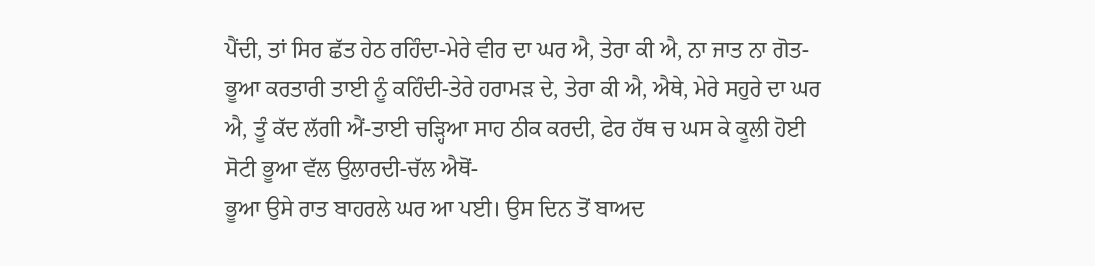ਪੈਂਦੀ, ਤਾਂ ਸਿਰ ਛੱਤ ਹੇਠ ਰਹਿੰਦਾ-ਮੇਰੇ ਵੀਰ ਦਾ ਘਰ ਐ, ਤੇਰਾ ਕੀ ਐ, ਨਾ ਜਾਤ ਨਾ ਗੋਤ-ਭੂਆ ਕਰਤਾਰੀ ਤਾਈ ਨੂੰ ਕਹਿੰਦੀ-ਤੇਰੇ ਹਰਾਮੜ ਦੇ, ਤੇਰਾ ਕੀ ਐ, ਐਥੇ, ਮੇਰੇ ਸਹੁਰੇ ਦਾ ਘਰ ਐ, ਤੂੰ ਕੱਦ ਲੱਗੀ ਐਂ-ਤਾਈ ਚੜ੍ਹਿਆ ਸਾਹ ਠੀਕ ਕਰਦੀ, ਫੇਰ ਹੱਥ ਚ ਘਸ ਕੇ ਕੂਲੀ ਹੋਈ ਸੋਟੀ ਭੂਆ ਵੱਲ ਉਲਾਰਦੀ-ਚੱਲ ਐਥੋਂ-
ਭੂਆ ਉਸੇ ਰਾਤ ਬਾਹਰਲੇ ਘਰ ਆ ਪਈ। ਉਸ ਦਿਨ ਤੋਂ ਬਾਅਦ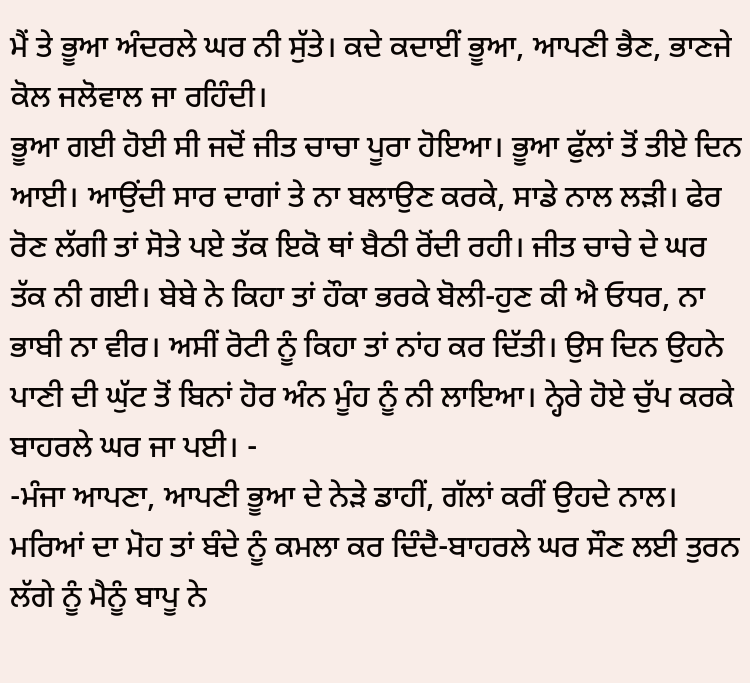ਮੈਂ ਤੇ ਭੂਆ ਅੰਦਰਲੇ ਘਰ ਨੀ ਸੁੱਤੇ। ਕਦੇ ਕਦਾਈਂ ਭੂਆ, ਆਪਣੀ ਭੈਣ, ਭਾਣਜੇ ਕੋਲ ਜਲੋਵਾਲ ਜਾ ਰਹਿੰਦੀ।
ਭੂਆ ਗਈ ਹੋਈ ਸੀ ਜਦੋਂ ਜੀਤ ਚਾਚਾ ਪੂਰਾ ਹੋਇਆ। ਭੂਆ ਫੁੱਲਾਂ ਤੋਂ ਤੀਏ ਦਿਨ ਆਈ। ਆਉਂਦੀ ਸਾਰ ਦਾਗਾਂ ਤੇ ਨਾ ਬਲਾਉਣ ਕਰਕੇ, ਸਾਡੇ ਨਾਲ ਲੜੀ। ਫੇਰ ਰੋਣ ਲੱਗੀ ਤਾਂ ਸੋਤੇ ਪਏ ਤੱਕ ਇਕੋ ਥਾਂ ਬੈਠੀ ਰੋਂਦੀ ਰਹੀ। ਜੀਤ ਚਾਚੇ ਦੇ ਘਰ ਤੱਕ ਨੀ ਗਈ। ਬੇਬੇ ਨੇ ਕਿਹਾ ਤਾਂ ਹੌਕਾ ਭਰਕੇ ਬੋਲੀ-ਹੁਣ ਕੀ ਐ ਓਧਰ, ਨਾ ਭਾਬੀ ਨਾ ਵੀਰ। ਅਸੀਂ ਰੋਟੀ ਨੂੰ ਕਿਹਾ ਤਾਂ ਨਾਂਹ ਕਰ ਦਿੱਤੀ। ਉਸ ਦਿਨ ਉਹਨੇ ਪਾਣੀ ਦੀ ਘੁੱਟ ਤੋਂ ਬਿਨਾਂ ਹੋਰ ਅੰਨ ਮੂੰਹ ਨੂੰ ਨੀ ਲਾਇਆ। ਨ੍ਹੇਰੇ ਹੋਏ ਚੁੱਪ ਕਰਕੇ ਬਾਹਰਲੇ ਘਰ ਜਾ ਪਈ। -
-ਮੰਜਾ ਆਪਣਾ, ਆਪਣੀ ਭੂਆ ਦੇ ਨੇੜੇ ਡਾਹੀਂ, ਗੱਲਾਂ ਕਰੀਂ ਉਹਦੇ ਨਾਲ। ਮਰਿਆਂ ਦਾ ਮੋਹ ਤਾਂ ਬੰਦੇ ਨੂੰ ਕਮਲਾ ਕਰ ਦਿੰਦੈ-ਬਾਹਰਲੇ ਘਰ ਸੌਣ ਲਈ ਤੁਰਨ ਲੱਗੇ ਨੂੰ ਮੈਨੂੰ ਬਾਪੂ ਨੇ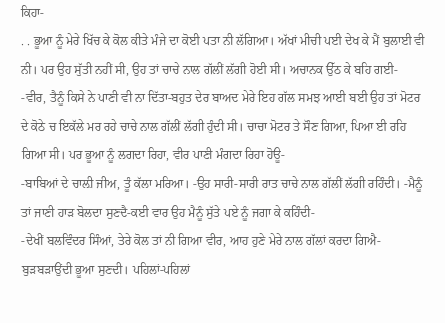ਕਿਹਾ-
. . ਭੂਆ ਨੂੰ ਮੇਰੇ ਖਿੱਚ ਕੇ ਕੋਲ ਕੀਤੇ ਮੰਜੇ ਦਾ ਕੋਈ ਪਤਾ ਨੀ ਲੱਗਿਆ। ਅੱਖਾਂ ਮੀਚੀ ਪਈ ਦੇਖ ਕੇ ਮੈਂ ਬੁਲਾਈ ਵੀ ਨੀ। ਪਰ ਉਹ ਸੁੱਤੀ ਨਹੀਂ ਸੀ, ਉਹ ਤਾਂ ਚਾਚੇ ਨਾਲ ਗੱਲੀਂ ਲੱਗੀ ਹੋਈ ਸੀ। ਅਚਾਨਕ ਉੱਠ ਕੇ ਬਹਿ ਗਈ-
-ਵੀਰ, ਤੈਨੂੰ ਕਿਸੇ ਨੇ ਪਾਣੀ ਵੀ ਨਾ ਦਿੱਤਾ-ਬਹੁਤ ਦੇਰ ਬਾਅਦ ਮੇਰੇ ਇਹ ਗੱਲ ਸਮਝ ਆਈ ਬਈ ਉਹ ਤਾਂ ਮੋਟਰ ਦੇ ਕੋਠੇ ਚ ਇਕੱਲੇ ਮਰ ਰਹੇ ਚਾਚੇ ਨਾਲ ਗੱਲੀਂ ਲੱਗੀ ਹੁੰਦੀ ਸੀ। ਚਾਚਾ ਮੋਟਰ ਤੇ ਸੌਣ ਗਿਆ, ਪਿਆ ਈ ਰਹਿ ਗਿਆ ਸੀ। ਪਰ ਭੂਆ ਨੂੰ ਲਗਦਾ ਰਿਹਾ, ਵੀਰ ਪਾਣੀ ਮੰਗਦਾ ਰਿਹਾ ਹੋਊ-
-ਬਾਬਿਆਂ ਦੇ ਚਾਲ਼ੀ ਜੀਅ, ਤੂੰ ਕੱਲਾ ਮਰਿਆ। -ਉਹ ਸਾਰੀ-ਸਾਰੀ ਰਾਤ ਚਾਚੇ ਨਾਲ ਗੱਲੀਂ ਲੱਗੀ ਰਹਿੰਦੀ। -ਮੈਨੂੰ ਤਾਂ ਜਾਣੀ ਹਾੜ ਬੋਲਦਾ ਸੁਣਦੈ-ਕਈ ਵਾਰ ਉਹ ਮੈਨੂੰ ਸੁੱਤੇ ਪਏ ਨੂੰ ਜਗਾ ਕੇ ਕਹਿੰਦੀ-
-ਦੇਖੀਂ ਬਲਵਿੰਦਰ ਸਿੰਆਂ, ਤੇਰੇ ਕੋਲ ਤਾਂ ਨੀ ਗਿਆ ਵੀਰ, ਆਹ ਹੁਣੇ ਮੇਰੇ ਨਾਲ ਗੱਲਾਂ ਕਰਦਾ ਗਿਐ-ਬੁੜਬੜਾਉਂਦੀ ਭੂਆ ਸੁਣਦੀ। ਪਹਿਲਾਂ-ਪਹਿਲਾਂ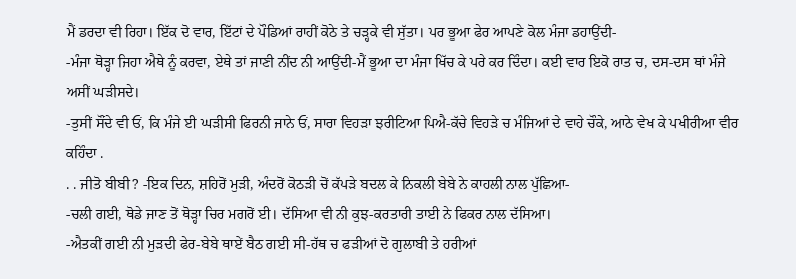ਮੈਂ ਡਰਦਾ ਵੀ ਰਿਹਾ। ਇੱਕ ਦੋ ਵਾਰ, ਇੱਟਾਂ ਦੇ ਪੌਡਿਆਂ ਰਾਹੀਂ ਕੋਠੇ ਤੇ ਚੜ੍ਹਕੇ ਵੀ ਸੁੱਤਾ। ਪਰ ਭੂਆ ਫੇਰ ਆਪਣੇ ਕੋਲ ਮੰਜਾ ਡਹਾਉਂਦੀ-
-ਮੰਜਾ ਥੋੜ੍ਹਾ ਜਿਹਾ ਐਥੇ ਨੂੰ ਕਰਵਾ, ਏਥੇ ਤਾਂ ਜਾਣੀ ਨੀਂਦ ਨੀ ਆਉਂਦੀ-ਮੈਂ ਭੂਆ ਦਾ ਮੰਜਾ ਖਿੱਚ ਕੇ ਪਰੇ ਕਰ ਦਿੰਦਾ। ਕਈ ਵਾਰ ਇਕੋ ਰਾਤ ਚ, ਦਸ-ਦਸ ਥਾਂ ਮੰਜੇ ਅਸੀਂ ਘੜੀਸਦੇ।
-ਤੁਸੀਂ ਸੌਂਦੇ ਵੀ ਓਂ, ਕਿ ਮੰਜੇ ਈ ਘੜੀਸੀ ਫਿਰਨੀ ਜਾਨੇ ਓਂ, ਸਾਰਾ ਵਿਹੜਾ ਝਰੀਟਿਆ ਪਿਐ-ਕੱਚੇ ਵਿਹੜੇ ਚ ਮੰਜਿਆਂ ਦੇ ਵਾਹੇ ਚੌਕੇ, ਆਠੇ ਵੇਖ ਕੇ ਪਖੀਰੀਆ ਵੀਰ ਕਹਿੰਦਾ .
. . ਜੀਤੋ ਬੀਬੀ? -ਇਕ ਦਿਨ, ਸ਼ਹਿਰੋਂ ਮੁੜੀ, ਅੰਦਰੋਂ ਕੋਠੜੀ ਚੋਂ ਕੱਪੜੇ ਬਦਲ ਕੇ ਨਿਕਲੀ ਬੇਬੇ ਨੇ ਕਾਹਲੀ ਨਾਲ ਪੁੱਛਿਆ-
-ਚਲੀ ਗਈ, ਥੋਡੇ ਜਾਣ ਤੋਂ ਥੋੜ੍ਹਾ ਚਿਰ ਮਗਰੋਂ ਈ। ਦੱਸਿਆ ਵੀ ਨੀ ਕੁਝ-ਕਰਤਾਰੀ ਤਾਈ ਨੇ ਫਿਕਰ ਨਾਲ ਦੱਸਿਆ।
-ਐਤਕੀਂ ਗਈ ਨੀ ਮੁੜਦੀ ਫੇਰ-ਬੇਬੇ ਥਾਏਂ ਬੈਠ ਗਈ ਸੀ-ਹੱਥ ਚ ਫੜੀਆਂ ਦੋ ਗੁਲਾਬੀ ਤੇ ਹਰੀਆਂ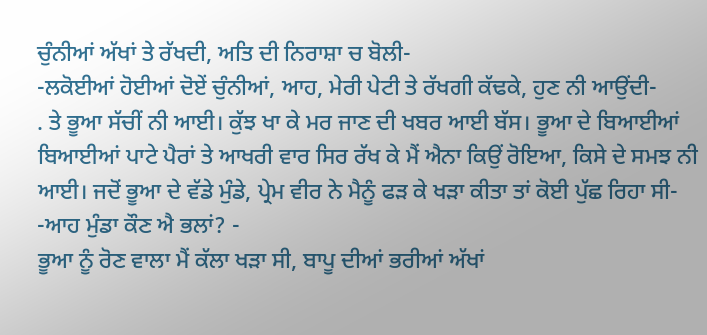ਚੁੰਨੀਆਂ ਅੱਖਾਂ ਤੇ ਰੱਖਦੀ, ਅਤਿ ਦੀ ਨਿਰਾਸ਼ਾ ਚ ਬੋਲੀ-
-ਲਕੋਈਆਂ ਹੋਈਆਂ ਦੋਏਂ ਚੁੰਨੀਆਂ, ਆਹ, ਮੇਰੀ ਪੇਟੀ ਤੇ ਰੱਖਗੀ ਕੱਢਕੇ, ਹੁਣ ਨੀ ਆਉਂਦੀ-
. ਤੇ ਭੂਆ ਸੱਚੀਂ ਨੀ ਆਈ। ਕੁੱਝ ਖਾ ਕੇ ਮਰ ਜਾਣ ਦੀ ਖਬਰ ਆਈ ਬੱਸ। ਭੂਆ ਦੇ ਬਿਆਈਆਂ ਬਿਆਈਆਂ ਪਾਟੇ ਪੈਰਾਂ ਤੇ ਆਖਰੀ ਵਾਰ ਸਿਰ ਰੱਖ ਕੇ ਮੈਂ ਐਨਾ ਕਿਉਂ ਰੋਇਆ, ਕਿਸੇ ਦੇ ਸਮਝ ਨੀ ਆਈ। ਜਦੋਂ ਭੂਆ ਦੇ ਵੱਡੇ ਮੁੰਡੇ, ਪ੍ਰੇਮ ਵੀਰ ਨੇ ਮੈਨੂੰ ਫੜ ਕੇ ਖੜਾ ਕੀਤਾ ਤਾਂ ਕੋਈ ਪੁੱਛ ਰਿਹਾ ਸੀ-
-ਆਹ ਮੁੰਡਾ ਕੌਣ ਐ ਭਲਾਂ? -
ਭੂਆ ਨੂੰ ਰੋਣ ਵਾਲਾ ਮੈਂ ਕੱਲਾ ਖੜਾ ਸੀ, ਬਾਪੂ ਦੀਆਂ ਭਰੀਆਂ ਅੱਖਾਂ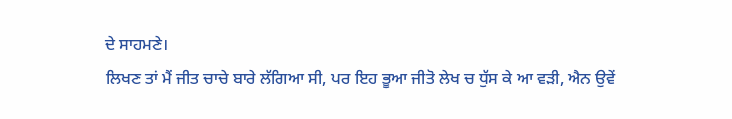ਦੇ ਸਾਹਮਣੇ।
ਲਿਖਣ ਤਾਂ ਮੈਂ ਜੀਤ ਚਾਚੇ ਬਾਰੇ ਲੱਗਿਆ ਸੀ, ਪਰ ਇਹ ਭੂਆ ਜੀਤੋ ਲੇਖ ਚ ਧੁੱਸ ਕੇ ਆ ਵੜੀ, ਐਨ ਉਵੇਂ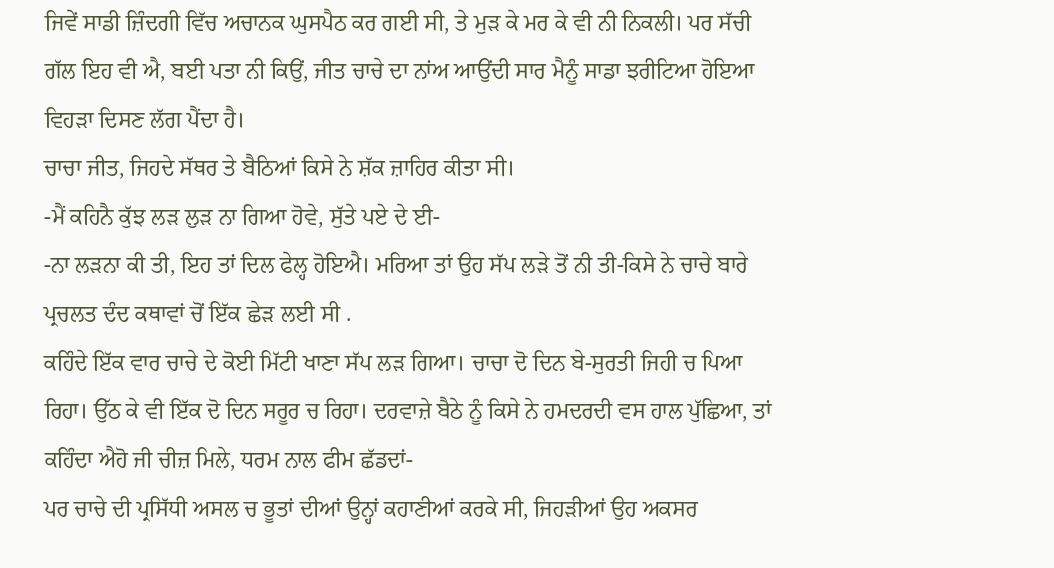ਜਿਵੇਂ ਸਾਡੀ ਜ਼ਿੰਦਗੀ ਵਿੱਚ ਅਚਾਨਕ ਘੁਸਪੈਠ ਕਰ ਗਈ ਸੀ, ਤੇ ਮੁੜ ਕੇ ਮਰ ਕੇ ਵੀ ਨੀ ਨਿਕਲੀ। ਪਰ ਸੱਚੀ ਗੱਲ ਇਹ ਵੀ ਐ, ਬਈ ਪਤਾ ਨੀ ਕਿਉਂ, ਜੀਤ ਚਾਚੇ ਦਾ ਨਾਂਅ ਆਉਂਦੀ ਸਾਰ ਮੈਨੂੰ ਸਾਡਾ ਝਰੀਟਿਆ ਹੋਇਆ ਵਿਹੜਾ ਦਿਸਣ ਲੱਗ ਪੈਂਦਾ ਹੈ।
ਚਾਚਾ ਜੀਤ, ਜਿਹਦੇ ਸੱਥਰ ਤੇ ਬੈਠਿਆਂ ਕਿਸੇ ਨੇ ਸ਼ੱਕ ਜ਼ਾਹਿਰ ਕੀਤਾ ਸੀ।
-ਮੈਂ ਕਹਿਨੈ ਕੁੱਝ ਲੜ ਲੁੜ ਨਾ ਗਿਆ ਹੋਵੇ, ਸੁੱਤੇ ਪਏ ਦੇ ਈ-
-ਨਾ ਲੜਨਾ ਕੀ ਤੀ, ਇਹ ਤਾਂ ਦਿਲ ਫੇਲ੍ਹ ਹੋਇਐ। ਮਰਿਆ ਤਾਂ ਉਹ ਸੱਪ ਲੜੇ ਤੋਂ ਨੀ ਤੀ-ਕਿਸੇ ਨੇ ਚਾਚੇ ਬਾਰੇ ਪ੍ਰਚਲਤ ਦੰਦ ਕਥਾਵਾਂ ਚੋਂ ਇੱਕ ਛੇੜ ਲਈ ਸੀ .
ਕਹਿੰਦੇ ਇੱਕ ਵਾਰ ਚਾਚੇ ਦੇ ਕੋਈ ਮਿੱਟੀ ਖਾਣਾ ਸੱਪ ਲੜ ਗਿਆ। ਚਾਚਾ ਦੋ ਦਿਨ ਬੇ-ਸੁਰਤੀ ਜਿਹੀ ਚ ਪਿਆ ਰਿਹਾ। ਉੱਠ ਕੇ ਵੀ ਇੱਕ ਦੋ ਦਿਨ ਸਰੂਰ ਚ ਰਿਹਾ। ਦਰਵਾਜ਼ੇ ਬੈਠੇ ਨੂੰ ਕਿਸੇ ਨੇ ਹਮਦਰਦੀ ਵਸ ਹਾਲ ਪੁੱਛਿਆ, ਤਾਂ ਕਹਿੰਦਾ ਐਹੋ ਜੀ ਚੀਜ਼ ਮਿਲੇ, ਧਰਮ ਨਾਲ ਫੀਮ ਛੱਡਦਾਂ-
ਪਰ ਚਾਚੇ ਦੀ ਪ੍ਰਸਿੱਧੀ ਅਸਲ ਚ ਭੂਤਾਂ ਦੀਆਂ ਉਨ੍ਹਾਂ ਕਹਾਣੀਆਂ ਕਰਕੇ ਸੀ, ਜਿਹੜੀਆਂ ਉਹ ਅਕਸਰ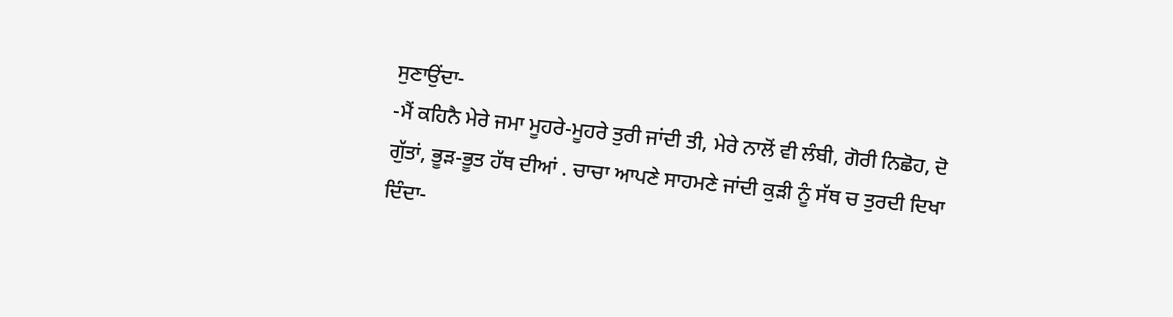ਸੁਣਾਉਂਦਾ-
-ਮੈਂ ਕਹਿਨੈ ਮੇਰੇ ਜਮਾ ਮੂਹਰੇ-ਮੂਹਰੇ ਤੁਰੀ ਜਾਂਦੀ ਤੀ, ਮੇਰੇ ਨਾਲੋਂ ਵੀ ਲੰਬੀ, ਗੋਰੀ ਨਿਛੋਹ, ਦੋ ਗੁੱਤਾਂ, ਭੂੜ-ਭੂਤ ਹੱਥ ਦੀਆਂ . ਚਾਚਾ ਆਪਣੇ ਸਾਹਮਣੇ ਜਾਂਦੀ ਕੁੜੀ ਨੂੰ ਸੱਥ ਚ ਤੁਰਦੀ ਦਿਖਾ ਦਿੰਦਾ-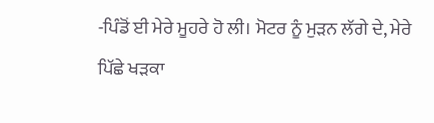-ਪਿੰਡੋਂ ਈ ਮੇਰੇ ਮੂਹਰੇ ਹੋ ਲੀ। ਮੋਟਰ ਨੂੰ ਮੁੜਨ ਲੱਗੇ ਦੇ, ਮੇਰੇ ਪਿੱਛੇ ਖੜਕਾ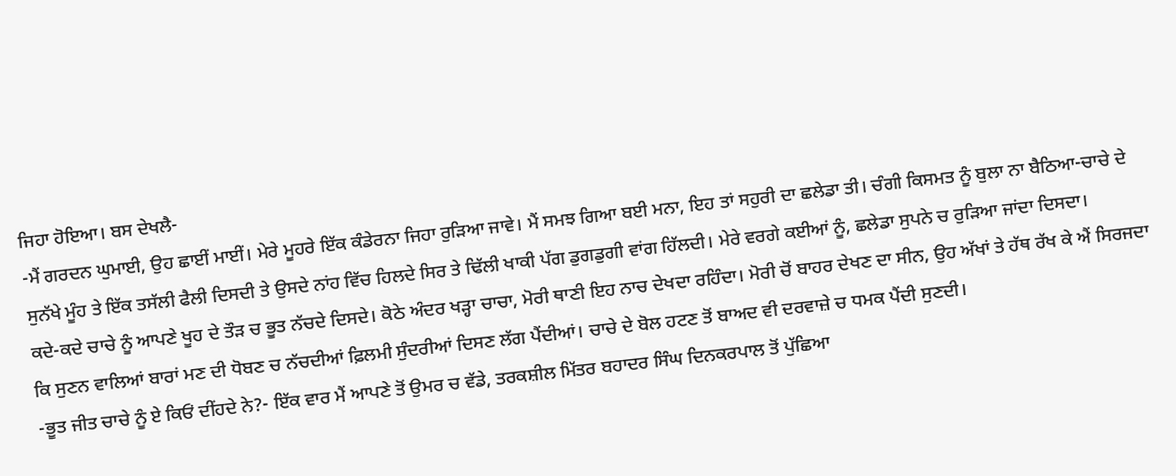ਜਿਹਾ ਹੋਇਆ। ਬਸ ਦੇਖਲੈ-
-ਮੈਂ ਗਰਦਨ ਘੁਮਾਈ, ਉਹ ਛਾਈਂ ਮਾਈਂ। ਮੇਰੇ ਮੂਹਰੇ ਇੱਕ ਕੰਡੇਰਨਾ ਜਿਹਾ ਰੁੜਿਆ ਜਾਵੇ। ਮੈਂ ਸਮਝ ਗਿਆ ਬਈ ਮਨਾ, ਇਹ ਤਾਂ ਸਹੁਰੀ ਦਾ ਛਲੇਡਾ ਤੀ। ਚੰਗੀ ਕਿਸਮਤ ਨੂੰ ਬੁਲਾ ਨਾ ਬੈਠਿਆ-ਚਾਚੇ ਦੇ ਸੁਨੱਖੇ ਮੂੰਹ ਤੇ ਇੱਕ ਤਸੱਲੀ ਫੈਲੀ ਦਿਸਦੀ ਤੇ ਉਸਦੇ ਨਾਂਹ ਵਿੱਚ ਹਿਲਦੇ ਸਿਰ ਤੇ ਢਿੱਲੀ ਖਾਕੀ ਪੱਗ ਡੁਗਡੁਗੀ ਵਾਂਗ ਹਿੱਲਦੀ। ਮੇਰੇ ਵਰਗੇ ਕਈਆਂ ਨੂੰ, ਛਲੇਡਾ ਸੁਪਨੇ ਚ ਰੁੜਿਆ ਜਾਂਦਾ ਦਿਸਦਾ।
ਕਦੇ-ਕਦੇ ਚਾਚੇ ਨੂੰ ਆਪਣੇ ਖੂਹ ਦੇ ਤੌੜ ਚ ਭੂਤ ਨੱਚਦੇ ਦਿਸਦੇ। ਕੋਠੇ ਅੰਦਰ ਖੜ੍ਹਾ ਚਾਚਾ, ਮੋਰੀ ਥਾਣੀ ਇਹ ਨਾਚ ਦੇਖਦਾ ਰਹਿੰਦਾ। ਮੋਰੀ ਚੋਂ ਬਾਹਰ ਦੇਖਣ ਦਾ ਸੀਨ, ਉਹ ਅੱਖਾਂ ਤੇ ਹੱਥ ਰੱਖ ਕੇ ਐਂ ਸਿਰਜਦਾ ਕਿ ਸੁਣਨ ਵਾਲਿਆਂ ਬਾਰਾਂ ਮਣ ਦੀ ਧੋਬਣ ਚ ਨੱਚਦੀਆਂ ਫ਼ਿਲਮੀ ਸੁੰਦਰੀਆਂ ਦਿਸਣ ਲੱਗ ਪੈਂਦੀਆਂ। ਚਾਚੇ ਦੇ ਬੋਲ ਹਟਣ ਤੋਂ ਬਾਅਦ ਵੀ ਦਰਵਾਜ਼ੇ ਚ ਧਮਕ ਪੈਂਦੀ ਸੁਣਦੀ।
-ਭੂਤ ਜੀਤ ਚਾਚੇ ਨੂੰ ਏ ਕਿਓਂ ਦੀਂਹਦੇ ਨੇ?- ਇੱਕ ਵਾਰ ਮੈਂ ਆਪਣੇ ਤੋਂ ਉਮਰ ਚ ਵੱਡੇ, ਤਰਕਸ਼ੀਲ ਮਿੱਤਰ ਬਹਾਦਰ ਸਿੰਘ ਦਿਨਕਰਪਾਲ ਤੋਂ ਪੁੱਛਿਆ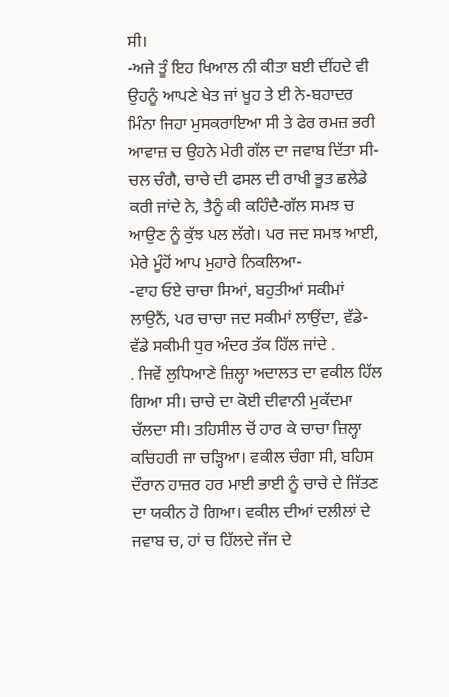ਸੀ।
-ਅਜੇ ਤੂੰ ਇਹ ਖਿਆਲ ਨੀ ਕੀਤਾ ਬਈ ਦੀਂਹਦੇ ਵੀ ਉਹਨੂੰ ਆਪਣੇ ਖੇਤ ਜਾਂ ਖੂਹ ਤੇ ਈ ਨੇ-ਬਹਾਦਰ ਮਿੰਨਾ ਜਿਹਾ ਮੁਸਕਰਾਇਆ ਸੀ ਤੇ ਫੇਰ ਰਮਜ਼ ਭਰੀ ਆਵਾਜ਼ ਚ ਉਹਨੇ ਮੇਰੀ ਗੱਲ ਦਾ ਜਵਾਬ ਦਿੱਤਾ ਸੀ-ਚਲ ਚੰਗੈ, ਚਾਚੇ ਦੀ ਫਸਲ ਦੀ ਰਾਖੀ ਭੂਤ ਛਲੇਡੇ ਕਰੀ ਜਾਂਦੇ ਨੇ, ਤੈਨੂੰ ਕੀ ਕਹਿੰਦੈ-ਗੱਲ ਸਮਝ ਚ ਆਉਣ ਨੂੰ ਕੁੱਝ ਪਲ ਲੱਗੇ। ਪਰ ਜਦ ਸਮਝ ਆਈ, ਮੇਰੇ ਮੂੰਹੋਂ ਆਪ ਮੁਹਾਰੇ ਨਿਕਲਿਆ-
-ਵਾਹ ਓਏ ਚਾਚਾ ਸਿਆਂ, ਬਹੁਤੀਆਂ ਸਕੀਮਾਂ ਲਾਉਨੈਂ, ਪਰ ਚਾਚਾ ਜਦ ਸਕੀਮਾਂ ਲਾਉਂਦਾ, ਵੱਡੇ-ਵੱਡੇ ਸਕੀਮੀ ਧੁਰ ਅੰਦਰ ਤੱਕ ਹਿੱਲ ਜਾਂਦੇ .
. ਜਿਵੇਂ ਲੁਧਿਆਣੇ ਜ਼ਿਲ੍ਹਾ ਅਦਾਲਤ ਦਾ ਵਕੀਲ ਹਿੱਲ ਗਿਆ ਸੀ। ਚਾਚੇ ਦਾ ਕੋਈ ਦੀਵਾਨੀ ਮੁਕੱਦਮਾ ਚੱਲਦਾ ਸੀ। ਤਹਿਸੀਲ ਚੋਂ ਹਾਰ ਕੇ ਚਾਚਾ ਜ਼ਿਲ੍ਹਾ ਕਚਿਹਰੀ ਜਾ ਚੜ੍ਹਿਆ। ਵਕੀਲ ਚੰਗਾ ਸੀ, ਬਹਿਸ ਦੌਰਾਨ ਹਾਜ਼ਰ ਹਰ ਮਾਈ ਭਾਈ ਨੂੰ ਚਾਚੇ ਦੇ ਜਿੱਤਣ ਦਾ ਯਕੀਨ ਹੋ ਗਿਆ। ਵਕੀਲ ਦੀਆਂ ਦਲੀਲਾਂ ਦੇ ਜਵਾਬ ਚ, ਹਾਂ ਚ ਹਿੱਲਦੇ ਜੱਜ ਦੇ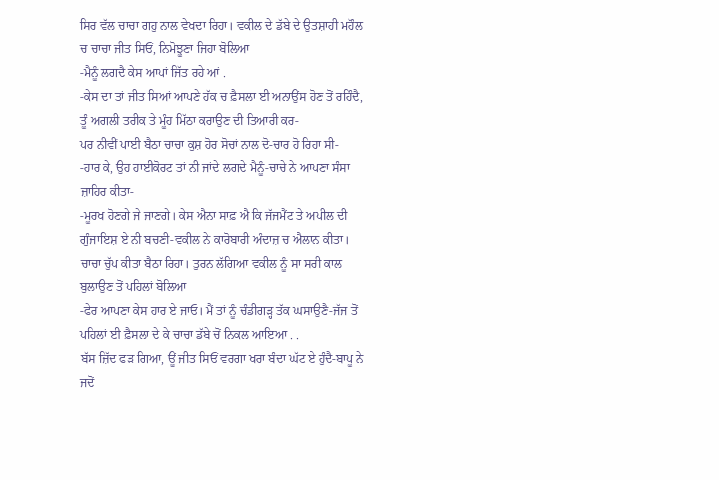ਸਿਰ ਵੱਲ ਚਾਚਾ ਗਹੁ ਨਾਲ ਵੇਖਦਾ ਰਿਹਾ। ਵਕੀਲ ਦੇ ਡੱਬੇ ਦੇ ਉਤਸ਼ਾਹੀ ਮਹੌਲ ਚ ਚਾਚਾ ਜੀਤ ਸਿਓਂ, ਨਿਮੋਝੂਣਾ ਜਿਹਾ ਬੋਲਿਆ
-ਮੈਨੂੰ ਲਗਦੈ ਕੇਸ ਆਪਾਂ ਜਿੱਤ ਰਹੇ ਆਂ .
-ਕੇਸ ਦਾ ਤਾਂ ਜੀਤ ਸਿਆਂ ਆਪਣੇ ਹੱਕ ਚ ਫ਼ੈਸਲਾ ਈ ਅਨਾਉਂਸ ਹੋਣ ਤੋਂ ਰਹਿੰਦੈ, ਤੂੰ ਅਗਲੀ ਤਰੀਕ ਤੇ ਮੂੰਹ ਮਿੱਠਾ ਕਰਾਉਣ ਦੀ ਤਿਆਰੀ ਕਰ-
ਪਰ ਨੀਵੀਂ ਪਾਈ ਬੈਠਾ ਚਾਚਾ ਕੁਸ਼ ਹੋਰ ਸੋਚਾਂ ਨਾਲ ਦੋ-ਚਾਰ ਹੋ ਰਿਹਾ ਸੀ-
-ਹਾਰ ਕੇ, ਉਹ ਹਾਈਕੋਰਟ ਤਾਂ ਨੀ ਜਾਂਦੇ ਲਗਦੇ ਮੈਨੂੰ-ਚਾਚੇ ਨੇ ਆਪਣਾ ਸੰਸਾ ਜ਼ਾਹਿਰ ਕੀਤਾ-
-ਮੂਰਖ ਹੋਣਗੇ ਜੇ ਜਾਣਗੇ। ਕੇਸ ਐਨਾ ਸਾਫ਼ ਐ ਕਿ ਜੱਜਮੈਂਟ ਤੇ ਅਪੀਲ ਦੀ ਗੁੰਜਾਇਸ਼ ਏ ਨੀ ਬਚਣੀ-ਵਕੀਲ ਨੇ ਕਾਰੋਬਾਰੀ ਅੰਦਾਜ਼ ਚ ਐਲਾਨ ਕੀਤਾ।
ਚਾਚਾ ਚੁੱਪ ਕੀਤਾ ਬੈਠਾ ਰਿਹਾ। ਤੁਰਨ ਲੱਗਿਆ ਵਕੀਲ ਨੂੰ ਸਾ ਸਰੀ ਕਾਲ ਬੁਲਾਉਣ ਤੋਂ ਪਹਿਲਾਂ ਬੋਲਿਆ
-ਫੇਰ ਆਪਣਾ ਕੇਸ ਹਾਰ ਏ ਜਾਓ। ਮੈਂ ਤਾਂ ਨੂੰ ਚੰਡੀਗੜ੍ਹ ਤੱਕ ਘਸਾਉਣੈ-ਜੱਜ ਤੋਂ ਪਹਿਲਾਂ ਈ ਫ਼ੈਸਲਾ ਦੇ ਕੇ ਚਾਚਾ ਡੱਬੇ ਚੋਂ ਨਿਕਲ ਆਇਆ . .
ਬੱਸ ਜ਼ਿੱਦ ਫੜ ਗਿਆ, ਊਂ ਜੀਤ ਸਿਓਂ ਵਰਗਾ ਖਰਾ ਬੰਦਾ ਘੱਟ ਏ ਹੁੰਦੈ-ਬਾਪੂ ਨੇ ਜਦੋਂ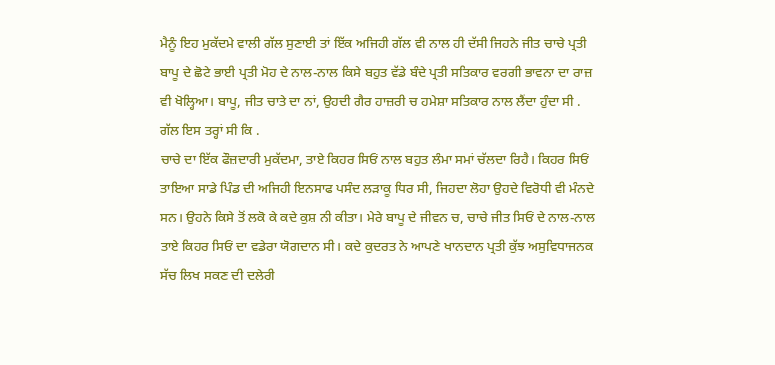ਮੈਨੂੰ ਇਹ ਮੁਕੱਦਮੇ ਵਾਲੀ ਗੱਲ ਸੁਣਾਈ ਤਾਂ ਇੱਕ ਅਜਿਹੀ ਗੱਲ ਵੀ ਨਾਲ ਹੀ ਦੱਸੀ ਜਿਹਨੇ ਜੀਤ ਚਾਚੇ ਪ੍ਰਤੀ ਬਾਪੂ ਦੇ ਛੋਟੇ ਭਾਈ ਪ੍ਰਤੀ ਮੋਹ ਦੇ ਨਾਲ-ਨਾਲ ਕਿਸੇ ਬਹੁਤ ਵੱਡੇ ਬੰਦੇ ਪ੍ਰਤੀ ਸਤਿਕਾਰ ਵਰਗੀ ਭਾਵਨਾ ਦਾ ਰਾਜ਼ ਵੀ ਖੋਲ੍ਹਿਆ। ਬਾਪੂ, ਜੀਤ ਚਾਤੇ ਦਾ ਨਾਂ, ਉਹਦੀ ਗੈਰ ਹਾਜ਼ਰੀ ਚ ਹਮੇਸ਼ਾ ਸਤਿਕਾਰ ਨਾਲ ਲੈਂਦਾ ਹੁੰਦਾ ਸੀ .
ਗੱਲ ਇਸ ਤਰ੍ਹਾਂ ਸੀ ਕਿ .
ਚਾਚੇ ਦਾ ਇੱਕ ਫੌਜ਼ਦਾਰੀ ਮੁਕੱਦਮਾ, ਤਾਏ ਕਿਹਰ ਸਿਓਂ ਨਾਲ ਬਹੁਤ ਲੰਮਾ ਸਮਾਂ ਚੱਲਦਾ ਰਿਹੈ। ਕਿਹਰ ਸਿਓਂ ਤਾਇਆ ਸਾਡੇ ਪਿੰਡ ਦੀ ਅਜਿਹੀ ਇਨਸਾਫ ਪਸੰਦ ਲੜਾਕੂ ਧਿਰ ਸੀ, ਜਿਹਦਾ ਲੋਹਾ ਉਹਦੇ ਵਿਰੋਧੀ ਵੀ ਮੰਨਦੇ ਸਨ। ਉਹਨੇ ਕਿਸੇ ਤੋਂ ਲਕੋ ਕੇ ਕਦੇ ਕੁਸ਼ ਨੀ ਕੀਤਾ। ਮੇਰੇ ਬਾਪੂ ਦੇ ਜੀਵਨ ਚ, ਚਾਚੇ ਜੀਤ ਸਿਓਂ ਦੇ ਨਾਲ-ਨਾਲ ਤਾਏ ਕਿਹਰ ਸਿਓਂ ਦਾ ਵਡੇਰਾ ਯੋਗਦਾਨ ਸੀ। ਕਦੇ ਕੁਦਰਤ ਨੇ ਆਪਣੇ ਖਾਨਦਾਨ ਪ੍ਰਤੀ ਕੁੱਝ ਅਸੁਵਿਧਾਜਨਕ ਸੱਚ ਲਿਖ ਸਕਣ ਦੀ ਦਲੇਰੀ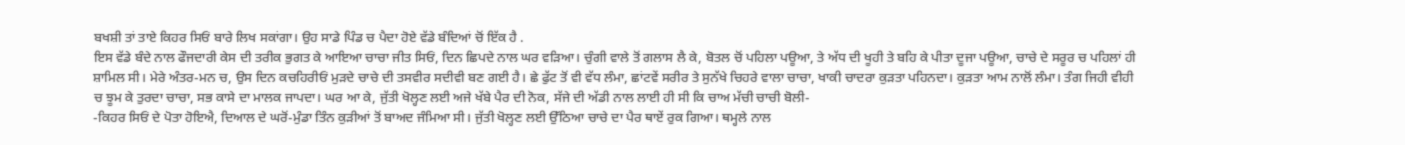ਬਖਸ਼ੀ ਤਾਂ ਤਾਏ ਕਿਹਰ ਸਿਓਂ ਬਾਰੇ ਲਿਖ ਸਕਾਂਗਾ। ਉਹ ਸਾਡੇ ਪਿੰਡ ਚ ਪੈਦਾ ਹੋਏ ਵੱਡੇ ਬੰਦਿਆਂ ਚੋਂ ਇੱਕ ਹੈ .
ਇਸ ਵੱਡੇ ਬੰਦੇ ਨਾਲ ਫੌਜਦਾਰੀ ਕੇਸ ਦੀ ਤਰੀਕ ਭੁਗਤ ਕੇ ਆਇਆ ਚਾਚਾ ਜੀਤ ਸਿਓਂ, ਦਿਨ ਛਿਪਦੇ ਨਾਲ ਘਰ ਵੜਿਆ। ਚੁੰਗੀ ਵਾਲੇ ਤੋਂ ਗਲਾਸ ਲੈ ਕੇ, ਬੋਤਲ ਚੋਂ ਪਹਿਲਾ ਪਊਆ, ਤੇ ਅੱਧ ਦੀ ਖੂਹੀ ਤੇ ਬਹਿ ਕੇ ਪੀਤਾ ਦੂਜਾ ਪਊਆ, ਚਾਚੇ ਦੇ ਸਰੂਰ ਚ ਪਹਿਲਾਂ ਹੀ ਸ਼ਾਮਿਲ ਸੀ। ਮੇਰੇ ਅੰਤਰ-ਮਨ ਚ, ਉਸ ਦਿਨ ਕਚਹਿਰੀਓਂ ਮੁੜਦੇ ਚਾਚੇ ਦੀ ਤਸਵੀਰ ਸਦੀਵੀ ਬਣ ਗਈ ਹੈ। ਛੇ ਫੁੱਟ ਤੋਂ ਵੀ ਵੱਧ ਲੰਮਾ, ਛਾਂਟਵੇਂ ਸਰੀਰ ਤੇ ਸੁਨੱਖੇ ਚਿਹਰੇ ਵਾਲਾ ਚਾਚਾ, ਖਾਕੀ ਚਾਦਰਾ ਕੁੜਤਾ ਪਹਿਨਦਾ। ਕੁੜਤਾ ਆਮ ਨਾਲੋਂ ਲੰਮਾ। ਤੰਗ ਜਿਹੀ ਵੀਹੀ ਚ ਝੂਮ ਕੇ ਤੁਰਦਾ ਚਾਚਾ, ਸਭ ਕਾਸੇ ਦਾ ਮਾਲਕ ਜਾਪਦਾ। ਘਰ ਆ ਕੇ, ਜੁੱਤੀ ਖੋਲ੍ਹਣ ਲਈ ਅਜੇ ਖੱਬੇ ਪੈਰ ਦੀ ਨੋਕ, ਸੱਜੇ ਦੀ ਅੱਡੀ ਨਾਲ ਲਾਈ ਹੀ ਸੀ ਕਿ ਚਾਅ ਮੱਚੀ ਚਾਚੀ ਬੋਲੀ-
-ਕਿਹਰ ਸਿਓਂ ਦੇ ਪੋਤਾ ਹੋਇਐ, ਦਿਆਲ ਦੇ ਘਰੋਂ-ਮੁੰਡਾ ਤਿੰਨ ਕੁੜੀਆਂ ਤੋਂ ਬਾਅਦ ਜੰਮਿਆ ਸੀ। ਜੁੱਤੀ ਖੋਲ੍ਹਣ ਲਈ ਉੱਠਿਆ ਚਾਚੇ ਦਾ ਪੈਰ ਥਾਏਂ ਰੁਕ ਗਿਆ। ਥਮ੍ਹਲੇ ਨਾਲ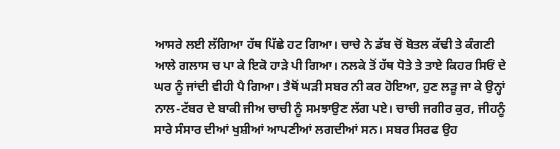ਆਸਰੇ ਲਈ ਲੱਗਿਆ ਹੱਥ ਪਿੱਛੇ ਹਟ ਗਿਆ। ਚਾਚੇ ਨੇ ਡੱਬ ਚੋਂ ਬੋਤਲ ਕੱਢੀ ਤੇ ਕੰਗਣੀ ਆਲੇ ਗਲਾਸ ਚ ਪਾ ਕੇ ਇਕੋ ਹਾੜੇ ਪੀ ਗਿਆ। ਨਲਕੇ ਤੋਂ ਹੱਥ ਧੋਤੇ ਤੇ ਤਾਏ ਕਿਹਰ ਸਿਓਂ ਦੇ ਘਰ ਨੂੰ ਜਾਂਦੀ ਵੀਹੀ ਪੈ ਗਿਆ। ਤੈਥੋਂ ਘੜੀ ਸਬਰ ਨੀ ਕਰ ਹੋਇਆ, ਹੁਣ ਲੜੂ ਜਾ ਕੇ ਉਨ੍ਹਾਂ ਨਾਲ-ਟੱਬਰ ਦੇ ਬਾਕੀ ਜੀਅ ਚਾਚੀ ਨੂੰ ਸਮਝਾਉਣ ਲੱਗ ਪਏ। ਚਾਚੀ ਜਗੀਰ ਕੁਰ, ਜੀਹਨੂੰ ਸਾਰੇ ਸੰਸਾਰ ਦੀਆਂ ਖੁਸ਼ੀਆਂ ਆਪਣੀਆਂ ਲਗਦੀਆਂ ਸਨ। ਸਬਰ ਸਿਰਫ ਉਹ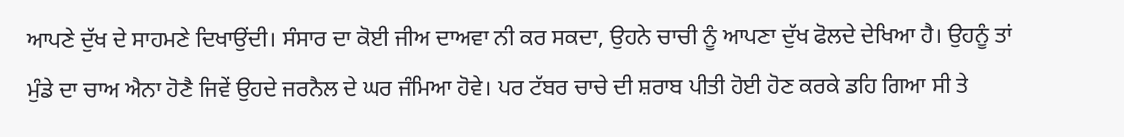ਆਪਣੇ ਦੁੱਖ ਦੇ ਸਾਹਮਣੇ ਦਿਖਾਉਂਦੀ। ਸੰਸਾਰ ਦਾ ਕੋਈ ਜੀਅ ਦਾਅਵਾ ਨੀ ਕਰ ਸਕਦਾ, ਉਹਨੇ ਚਾਚੀ ਨੂੰ ਆਪਣਾ ਦੁੱਖ ਫੋਲਦੇ ਦੇਖਿਆ ਹੈ। ਉਹਨੂੰ ਤਾਂ ਮੁੰਡੇ ਦਾ ਚਾਅ ਐਨਾ ਹੋਣੈ ਜਿਵੇਂ ਉਹਦੇ ਜਰਨੈਲ ਦੇ ਘਰ ਜੰਮਿਆ ਹੋਵੇ। ਪਰ ਟੱਬਰ ਚਾਚੇ ਦੀ ਸ਼ਰਾਬ ਪੀਤੀ ਹੋਈ ਹੋਣ ਕਰਕੇ ਡਹਿ ਗਿਆ ਸੀ ਤੇ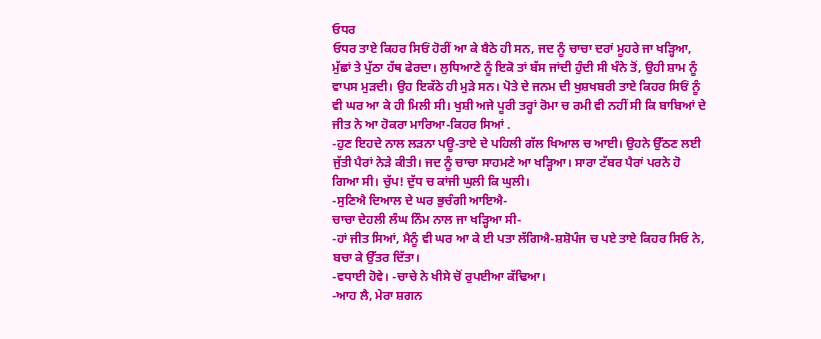ਓਧਰ
ਓਧਰ ਤਾਏ ਕਿਹਰ ਸਿਓਂ ਹੋਰੀਂ ਆ ਕੇ ਬੈਠੇ ਹੀ ਸਨ, ਜਦ ਨੂੰ ਚਾਚਾ ਦਰਾਂ ਮੂਹਰੇ ਜਾ ਖੜ੍ਹਿਆ, ਮੁੱਛਾਂ ਤੇ ਪੁੱਠਾ ਹੱਥ ਫੇਰਦਾ। ਲੁਧਿਆਣੇ ਨੂੰ ਇਕੋ ਤਾਂ ਬੱਸ ਜਾਂਦੀ ਹੁੰਦੀ ਸੀ ਖੰਨੇ ਤੋਂ, ਉਹੀ ਸ਼ਾਮ ਨੂੰ ਵਾਪਸ ਮੁੜਦੀ। ਉਹ ਇਕੱਠੇ ਹੀ ਮੁੜੇ ਸਨ। ਪੋਤੇ ਦੇ ਜਨਮ ਦੀ ਖੁਸ਼ਖਬਰੀ ਤਾਏ ਕਿਹਰ ਸਿਓਂ ਨੂੰ ਵੀ ਘਰ ਆ ਕੇ ਹੀ ਮਿਲੀ ਸੀ। ਖੁਸ਼ੀ ਅਜੇ ਪੂਰੀ ਤਰ੍ਹਾਂ ਰੋਮਾ ਚ ਰਮੀ ਵੀ ਨਹੀਂ ਸੀ ਕਿ ਬਾਬਿਆਂ ਦੇ ਜੀਤ ਨੇ ਆ ਹੋਕਰਾ ਮਾਰਿਆ-ਕਿਹਰ ਸਿਆਂ .
-ਹੁਣ ਇਹਦੇ ਨਾਲ ਲੜਨਾ ਪਊ-ਤਾਏ ਦੇ ਪਹਿਲੀ ਗੱਲ ਖਿਆਲ ਚ ਆਈ। ਉਹਨੇ ਉੱਠਣ ਲਈ ਜੁੱਤੀ ਪੈਰਾਂ ਨੇੜੇ ਕੀਤੀ। ਜਦ ਨੂੰ ਚਾਚਾ ਸਾਹਮਣੇ ਆ ਖੜ੍ਹਿਆ। ਸਾਰਾ ਟੱਬਰ ਪੈਰਾਂ ਪਰਨੇ ਹੋ ਗਿਆ ਸੀ। ਚੁੱਪ! ਦੁੱਧ ਚ ਕਾਂਜੀ ਘੁਲੀ ਕਿ ਘੁਲੀ।
-ਸੁਣਿਐ ਦਿਆਲ ਦੇ ਘਰ ਭੁਚੰਗੀ ਆਇਐ-
ਚਾਚਾ ਦੇਹਲੀ ਲੰਘ ਨਿੰਮ ਨਾਲ ਜਾ ਖੜ੍ਹਿਆ ਸੀ-
-ਹਾਂ ਜੀਤ ਸਿਆਂ, ਮੈਨੂੰ ਵੀ ਘਰ ਆ ਕੇ ਈ ਪਤਾ ਲੱਗਿਐ-ਸ਼ਸ਼ੋਪੰਜ ਚ ਪਏ ਤਾਏ ਕਿਹਰ ਸਿਓ ਨੇ, ਬਚਾ ਕੇ ਉੱਤਰ ਦਿੱਤਾ।
-ਵਧਾਈ ਹੋਵੇ। -ਚਾਚੇ ਨੇ ਖੀਸੇ ਚੋਂ ਰੁਪਈਆ ਕੱਢਿਆ।
-ਆਹ ਲੈ, ਮੇਰਾ ਸ਼ਗਨ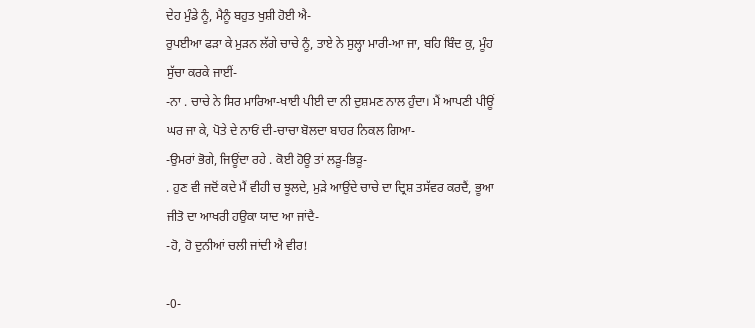ਦੇਹ ਮੁੰਡੇ ਨੂੰ, ਮੈਨੂੰ ਬਹੁਤ ਖੁਸ਼ੀ ਹੋਈ ਐ-
ਰੁਪਈਆ ਫੜਾ ਕੇ ਮੁੜਨ ਲੱਗੇ ਚਾਚੇ ਨੂੰ, ਤਾਏ ਨੇ ਸੁਲ੍ਹਾ ਮਾਰੀ-ਆ ਜਾ, ਬਹਿ ਬਿੰਦ ਕੁ, ਮੂੰਹ ਸੁੱਚਾ ਕਰਕੇ ਜਾਈਂ-
-ਨਾ . ਚਾਚੇ ਨੇ ਸਿਰ ਮਾਰਿਆ-ਖਾਈ ਪੀਈ ਦਾ ਨੀ ਦੁਸ਼ਮਣ ਨਾਲ ਹੁੰਦਾ। ਮੈਂ ਆਪਣੀ ਪੀਊਂ ਘਰ ਜਾ ਕੇ, ਪੋਤੇ ਦੇ ਨਾਓਂ ਦੀ-ਚਾਚਾ ਬੋਲਦਾ ਬਾਹਰ ਨਿਕਲ ਗਿਆ-
-ਉਮਰਾਂ ਭੋਗੇ, ਜਿਊਂਦਾ ਰਹੇ . ਕੋਈ ਹੋਊ ਤਾਂ ਲੜੂ-ਭਿੜੂ-
. ਹੁਣ ਵੀ ਜਦੋਂ ਕਦੇ ਮੈਂ ਵੀਹੀ ਚ ਝੂਲਦੇ, ਮੁੜੇ ਆਉਂਦੇ ਚਾਚੇ ਦਾ ਦ੍ਰਿਸ਼ ਤਸੱਵਰ ਕਰਦੈਂ, ਭੂਆ ਜੀਤੋ ਦਾ ਆਖਰੀ ਹਉਕਾ ਯਾਦ ਆ ਜਾਂਦੈ-
-ਹੋ, ਹੋ ਦੁਨੀਆਂ ਚਲੀ ਜਾਂਦੀ ਐ ਵੀਰ!

-0-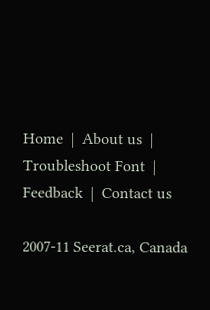Home  |  About us  |  Troubleshoot Font  |  Feedback  |  Contact us

2007-11 Seerat.ca, Canada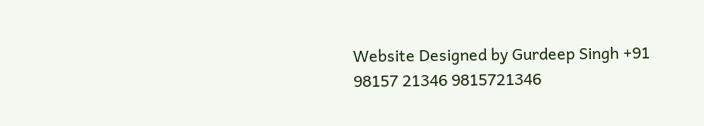Website Designed by Gurdeep Singh +91 98157 21346 9815721346